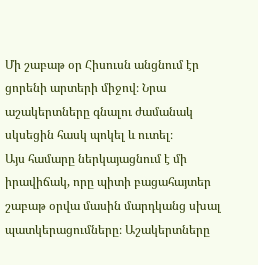Մի շաբաթ օր Հիսուսն անցնում էր ցորենի արտերի միջով։ Նրա աշակերտները գնալու ժամանակ սկսեցին հասկ պոկել և ուտել։
Այս համարը ներկայացնում է մի իրավիճակ, որը պիտի բացահայտեր շաբաթ օրվա մասին մարդկանց սխալ պատկերացումները։ Աշակերտները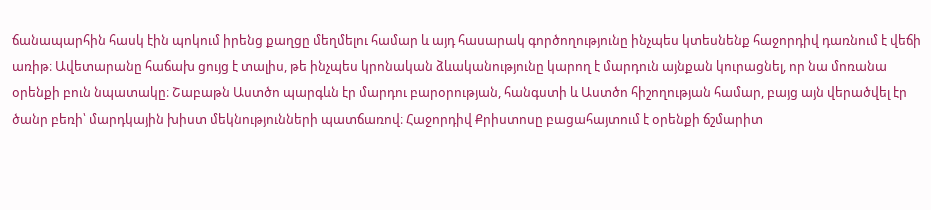ճանապարհին հասկ էին պոկում իրենց քաղցը մեղմելու համար և այդ հասարակ գործողությունը ինչպես կտեսնենք հաջորդիվ դառնում է վեճի առիթ։ Ավետարանը հաճախ ցույց է տալիս, թե ինչպես կրոնական ձևականությունը կարող է մարդուն այնքան կուրացնել, որ նա մոռանա օրենքի բուն նպատակը։ Շաբաթն Աստծո պարգևն էր մարդու բարօրության, հանգստի և Աստծո հիշողության համար, բայց այն վերածվել էր ծանր բեռի՝ մարդկային խիստ մեկնությունների պատճառով։ Հաջորդիվ Քրիստոսը բացահայտում է օրենքի ճշմարիտ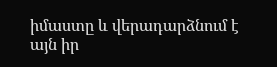իմաստը և վերադարձնում է այն իր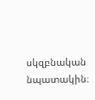սկզբնական նպատակին։